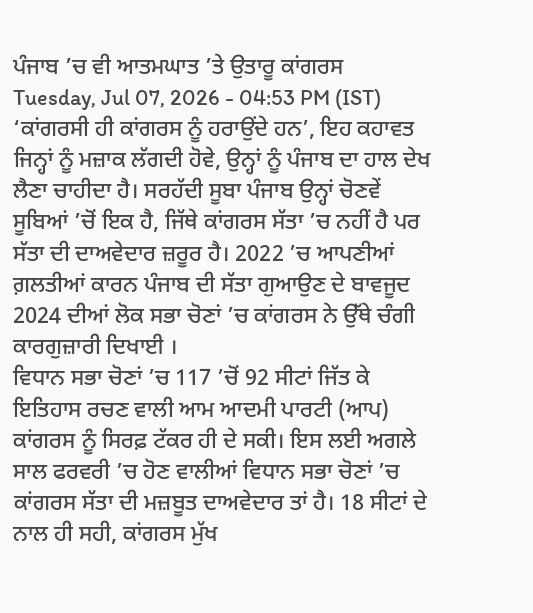ਪੰਜਾਬ ’ਚ ਵੀ ਆਤਮਘਾਤ ’ਤੇ ਉਤਾਰੂ ਕਾਂਗਰਸ
Tuesday, Jul 07, 2026 - 04:53 PM (IST)
‘ਕਾਂਗਰਸੀ ਹੀ ਕਾਂਗਰਸ ਨੂੰ ਹਰਾਉਂਦੇ ਹਨ’, ਇਹ ਕਹਾਵਤ ਜਿਨ੍ਹਾਂ ਨੂੰ ਮਜ਼ਾਕ ਲੱਗਦੀ ਹੋਵੇ, ਉਨ੍ਹਾਂ ਨੂੰ ਪੰਜਾਬ ਦਾ ਹਾਲ ਦੇਖ ਲੈਣਾ ਚਾਹੀਦਾ ਹੈ। ਸਰਹੱਦੀ ਸੂਬਾ ਪੰਜਾਬ ਉਨ੍ਹਾਂ ਚੋਣਵੇਂ ਸੂਬਿਆਂ ’ਚੋਂ ਇਕ ਹੈ, ਜਿੱਥੇ ਕਾਂਗਰਸ ਸੱਤਾ ’ਚ ਨਹੀਂ ਹੈ ਪਰ ਸੱਤਾ ਦੀ ਦਾਅਵੇਦਾਰ ਜ਼ਰੂਰ ਹੈ। 2022 ’ਚ ਆਪਣੀਆਂ ਗ਼ਲਤੀਆਂ ਕਾਰਨ ਪੰਜਾਬ ਦੀ ਸੱਤਾ ਗੁਆਉਣ ਦੇ ਬਾਵਜੂਦ 2024 ਦੀਆਂ ਲੋਕ ਸਭਾ ਚੋਣਾਂ ’ਚ ਕਾਂਗਰਸ ਨੇ ਉੱਥੇ ਚੰਗੀ ਕਾਰਗੁਜ਼ਾਰੀ ਦਿਖਾਈ ।
ਵਿਧਾਨ ਸਭਾ ਚੋਣਾਂ ’ਚ 117 ’ਚੋਂ 92 ਸੀਟਾਂ ਜਿੱਤ ਕੇ ਇਤਿਹਾਸ ਰਚਣ ਵਾਲੀ ਆਮ ਆਦਮੀ ਪਾਰਟੀ (ਆਪ) ਕਾਂਗਰਸ ਨੂੰ ਸਿਰਫ਼ ਟੱਕਰ ਹੀ ਦੇ ਸਕੀ। ਇਸ ਲਈ ਅਗਲੇ ਸਾਲ ਫਰਵਰੀ ’ਚ ਹੋਣ ਵਾਲੀਆਂ ਵਿਧਾਨ ਸਭਾ ਚੋਣਾਂ ’ਚ ਕਾਂਗਰਸ ਸੱਤਾ ਦੀ ਮਜ਼ਬੂਤ ਦਾਅਵੇਦਾਰ ਤਾਂ ਹੈ। 18 ਸੀਟਾਂ ਦੇ ਨਾਲ ਹੀ ਸਹੀ, ਕਾਂਗਰਸ ਮੁੱਖ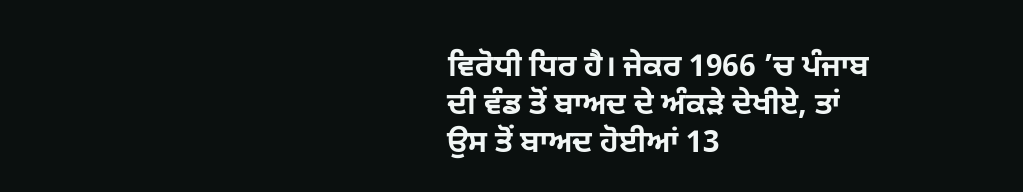ਵਿਰੋਧੀ ਧਿਰ ਹੈ। ਜੇਕਰ 1966 ’ਚ ਪੰਜਾਬ ਦੀ ਵੰਡ ਤੋਂ ਬਾਅਦ ਦੇ ਅੰਕੜੇ ਦੇਖੀਏ, ਤਾਂ ਉਸ ਤੋਂ ਬਾਅਦ ਹੋਈਆਂ 13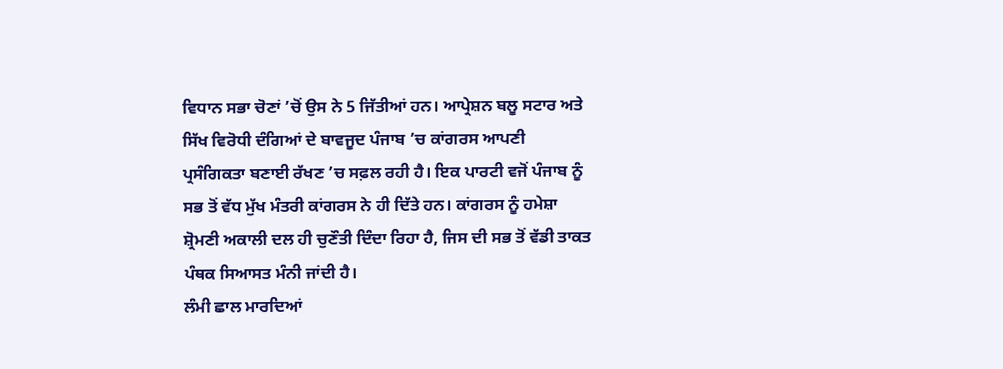ਵਿਧਾਨ ਸਭਾ ਚੋਣਾਂ ’ਚੋਂ ਉਸ ਨੇ 5 ਜਿੱਤੀਆਂ ਹਨ। ਆਪ੍ਰੇਸ਼ਨ ਬਲੂ ਸਟਾਰ ਅਤੇ ਸਿੱਖ ਵਿਰੋਧੀ ਦੰਗਿਆਂ ਦੇ ਬਾਵਜੂਦ ਪੰਜਾਬ ’ਚ ਕਾਂਗਰਸ ਆਪਣੀ ਪ੍ਰਸੰਗਿਕਤਾ ਬਣਾਈ ਰੱਖਣ ’ਚ ਸਫ਼ਲ ਰਹੀ ਹੈ। ਇਕ ਪਾਰਟੀ ਵਜੋਂ ਪੰਜਾਬ ਨੂੰ ਸਭ ਤੋਂ ਵੱਧ ਮੁੱਖ ਮੰਤਰੀ ਕਾਂਗਰਸ ਨੇ ਹੀ ਦਿੱਤੇ ਹਨ। ਕਾਂਗਰਸ ਨੂੰ ਹਮੇਸ਼ਾ ਸ਼੍ਰੋਮਣੀ ਅਕਾਲੀ ਦਲ ਹੀ ਚੁਣੌਤੀ ਦਿੰਦਾ ਰਿਹਾ ਹੈ, ਜਿਸ ਦੀ ਸਭ ਤੋਂ ਵੱਡੀ ਤਾਕਤ ਪੰਥਕ ਸਿਆਸਤ ਮੰਨੀ ਜਾਂਦੀ ਹੈ।
ਲੰਮੀ ਛਾਲ ਮਾਰਦਿਆਂ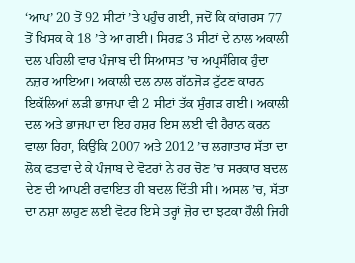‘ਆਪ’ 20 ਤੋਂ 92 ਸੀਟਾਂ ’ਤੇ ਪਹੁੰਚ ਗਈ, ਜਦੋਂ ਕਿ ਕਾਂਗਰਸ 77 ਤੋਂ ਖਿਸਕ ਕੇ 18 ’ਤੇ ਆ ਗਈ। ਸਿਰਫ਼ 3 ਸੀਟਾਂ ਦੇ ਨਾਲ ਅਕਾਲੀ ਦਲ ਪਹਿਲੀ ਵਾਰ ਪੰਜਾਬ ਦੀ ਸਿਆਸਤ ’ਚ ਅਪ੍ਰਸੰਗਿਕ ਹੁੰਦਾ ਨਜ਼ਰ ਆਇਆ। ਅਕਾਲੀ ਦਲ ਨਾਲ ਗੱਠਜੋੜ ਟੁੱਟਣ ਕਾਰਨ ਇਕੱਲਿਆਂ ਲੜੀ ਭਾਜਪਾ ਵੀ 2 ਸੀਟਾਂ ਤੱਕ ਸੁੰਗੜ ਗਈ। ਅਕਾਲੀ ਦਲ ਅਤੇ ਭਾਜਪਾ ਦਾ ਇਹ ਹਸ਼ਰ ਇਸ ਲਈ ਵੀ ਹੈਰਾਨ ਕਰਨ ਵਾਲਾ ਰਿਹਾ, ਕਿਉਂਕਿ 2007 ਅਤੇ 2012 ’ਚ ਲਗਾਤਾਰ ਸੱਤਾ ਦਾ ਲੋਕ ਫਤਵਾ ਦੇ ਕੇ ਪੰਜਾਬ ਦੇ ਵੋਟਰਾਂ ਨੇ ਹਰ ਚੋਣ ’ਚ ਸਰਕਾਰ ਬਦਲ ਦੇਣ ਦੀ ਆਪਣੀ ਰਵਾਇਤ ਹੀ ਬਦਲ ਦਿੱਤੀ ਸੀ। ਅਸਲ ’ਚ, ਸੱਤਾ ਦਾ ਨਸ਼ਾ ਲਾਹੁਣ ਲਈ ਵੋਟਰ ਇਸੇ ਤਰ੍ਹਾਂ ਜ਼ੋਰ ਦਾ ਝਟਕਾ ਹੌਲੀ ਜਿਹੀ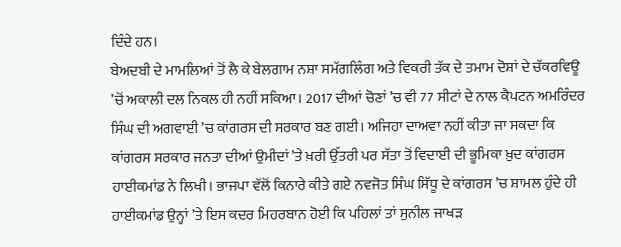ਦਿੰਦੇ ਹਨ।
ਬੇਅਦਬੀ ਦੇ ਮਾਮਲਿਆਂ ਤੋਂ ਲੈ ਕੇ ਬੇਲਗਾਮ ਨਸ਼ਾ ਸਮੱਗਲਿੰਗ ਅਤੇ ਵਿਕਰੀ ਤੱਕ ਦੇ ਤਮਾਮ ਦੋਸ਼ਾਂ ਦੇ ਚੱਕਰਵਿਊ ’ਚੋਂ ਅਕਾਲੀ ਦਲ ਨਿਕਲ ਹੀ ਨਹੀਂ ਸਕਿਆ। 2017 ਦੀਆਂ ਚੋਣਾਂ ’ਚ ਵੀ 77 ਸੀਟਾਂ ਦੇ ਨਾਲ ਕੈਪਟਨ ਅਮਰਿੰਦਰ ਸਿੰਘ ਦੀ ਅਗਵਾਈ ’ਚ ਕਾਂਗਰਸ ਦੀ ਸਰਕਾਰ ਬਣ ਗਈ। ਅਜਿਹਾ ਦਾਅਵਾ ਨਹੀਂ ਕੀਤਾ ਜਾ ਸਕਦਾ ਕਿ ਕਾਂਗਰਸ ਸਰਕਾਰ ਜਨਤਾ ਦੀਆਂ ਉਮੀਦਾਂ ’ਤੇ ਖ਼ਰੀ ਉੱਤਰੀ ਪਰ ਸੱਤਾ ਤੋਂ ਵਿਦਾਈ ਦੀ ਭੂਮਿਕਾ ਖ਼ੁਦ ਕਾਂਗਰਸ ਹਾਈਕਮਾਂਡ ਨੇ ਲਿਖੀ। ਭਾਜਪਾ ਵੱਲੋਂ ਕਿਨਾਰੇ ਕੀਤੇ ਗਏ ਨਵਜੋਤ ਸਿੰਘ ਸਿੱਧੂ ਦੇ ਕਾਂਗਰਸ ’ਚ ਸ਼ਾਮਲ ਹੁੰਦੇ ਹੀ ਹਾਈਕਮਾਂਡ ਉਨ੍ਹਾਂ ’ਤੇ ਇਸ ਕਦਰ ਮਿਹਰਬਾਨ ਹੋਈ ਕਿ ਪਹਿਲਾਂ ਤਾਂ ਸੁਨੀਲ ਜਾਖੜ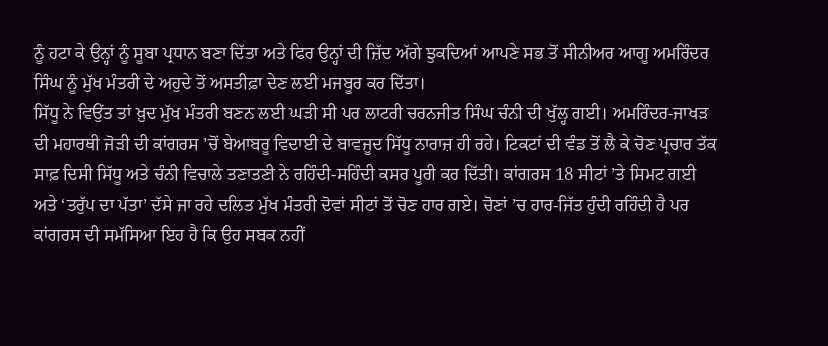ਨੂੰ ਹਟਾ ਕੇ ਉਨ੍ਹਾਂ ਨੂੰ ਸੂਬਾ ਪ੍ਰਧਾਨ ਬਣਾ ਦਿੱਤਾ ਅਤੇ ਫਿਰ ਉਨ੍ਹਾਂ ਦੀ ਜ਼ਿੱਦ ਅੱਗੇ ਝੁਕਦਿਆਂ ਆਪਣੇ ਸਭ ਤੋਂ ਸੀਨੀਅਰ ਆਗੂ ਅਮਰਿੰਦਰ ਸਿੰਘ ਨੂੰ ਮੁੱਖ ਮੰਤਰੀ ਦੇ ਅਹੁਦੇ ਤੋਂ ਅਸਤੀਫ਼ਾ ਦੇਣ ਲਈ ਮਜਬੂਰ ਕਰ ਦਿੱਤਾ।
ਸਿੱਧੂ ਨੇ ਵਿਉਂਤ ਤਾਂ ਖ਼ੁਦ ਮੁੱਖ ਮੰਤਰੀ ਬਣਨ ਲਈ ਘੜੀ ਸੀ ਪਰ ਲਾਟਰੀ ਚਰਨਜੀਤ ਸਿੰਘ ਚੰਨੀ ਦੀ ਖੁੱਲ੍ਹ ਗਈ। ਅਮਰਿੰਦਰ-ਜਾਖੜ ਦੀ ਮਹਾਰਥੀ ਜੋੜੀ ਦੀ ਕਾਂਗਰਸ ’ਚੋਂ ਬੇਆਬਰੂ ਵਿਦਾਈ ਦੇ ਬਾਵਜੂਦ ਸਿੱਧੂ ਨਾਰਾਜ਼ ਹੀ ਰਹੇ। ਟਿਕਟਾਂ ਦੀ ਵੰਡ ਤੋਂ ਲੈ ਕੇ ਚੋਣ ਪ੍ਰਚਾਰ ਤੱਕ ਸਾਫ਼ ਦਿਸੀ ਸਿੱਧੂ ਅਤੇ ਚੰਨੀ ਵਿਚਾਲੇ ਤਣਾਤਣੀ ਨੇ ਰਹਿੰਦੀ-ਸਹਿੰਦੀ ਕਸਰ ਪੂਰੀ ਕਰ ਦਿੱਤੀ। ਕਾਂਗਰਸ 18 ਸੀਟਾਂ ’ਤੇ ਸਿਮਟ ਗਈ ਅਤੇ ‘ਤਰੁੱਪ ਦਾ ਪੱਤਾ’ ਦੱਸੇ ਜਾ ਰਹੇ ਦਲਿਤ ਮੁੱਖ ਮੰਤਰੀ ਦੋਵਾਂ ਸੀਟਾਂ ਤੋਂ ਚੋਣ ਹਾਰ ਗਏ। ਚੋਣਾਂ ’ਚ ਹਾਰ-ਜਿੱਤ ਹੁੰਦੀ ਰਹਿੰਦੀ ਹੈ ਪਰ ਕਾਂਗਰਸ ਦੀ ਸਮੱਸਿਆ ਇਹ ਹੈ ਕਿ ਉਹ ਸਬਕ ਨਹੀਂ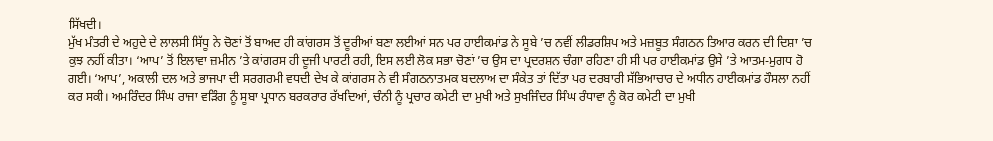ਸਿੱਖਦੀ।
ਮੁੱਖ ਮੰਤਰੀ ਦੇ ਅਹੁਦੇ ਦੇ ਲਾਲਸੀ ਸਿੱਧੂ ਨੇ ਚੋਣਾਂ ਤੋਂ ਬਾਅਦ ਹੀ ਕਾਂਗਰਸ ਤੋਂ ਦੂਰੀਆਂ ਬਣਾ ਲਈਆਂ ਸਨ ਪਰ ਹਾਈਕਮਾਂਡ ਨੇ ਸੂਬੇ ’ਚ ਨਵੀਂ ਲੀਡਰਸ਼ਿਪ ਅਤੇ ਮਜ਼ਬੂਤ ਸੰਗਠਨ ਤਿਆਰ ਕਰਨ ਦੀ ਦਿਸ਼ਾ ’ਚ ਕੁਝ ਨਹੀਂ ਕੀਤਾ। ‘ਆਪ’ ਤੋਂ ਇਲਾਵਾ ਜ਼ਮੀਨ ’ਤੇ ਕਾਂਗਰਸ ਹੀ ਦੂਜੀ ਪਾਰਟੀ ਰਹੀ, ਇਸ ਲਈ ਲੋਕ ਸਭਾ ਚੋਣਾਂ ’ਚ ਉਸ ਦਾ ਪ੍ਰਦਰਸ਼ਨ ਚੰਗਾ ਰਹਿਣਾ ਹੀ ਸੀ ਪਰ ਹਾਈਕਮਾਂਡ ਉਸੇ ’ਤੇ ਆਤਮ-ਮੁਗਧ ਹੋ ਗਈ। ‘ਆਪ’, ਅਕਾਲੀ ਦਲ ਅਤੇ ਭਾਜਪਾ ਦੀ ਸਰਗਰਮੀ ਵਧਦੀ ਦੇਖ ਕੇ ਕਾਂਗਰਸ ਨੇ ਵੀ ਸੰਗਠਨਾਤਮਕ ਬਦਲਾਅ ਦਾ ਸੰਕੇਤ ਤਾਂ ਦਿੱਤਾ ਪਰ ਦਰਬਾਰੀ ਸੱਭਿਆਚਾਰ ਦੇ ਅਧੀਨ ਹਾਈਕਮਾਂਡ ਹੌਸਲਾ ਨਹੀਂ ਕਰ ਸਕੀ। ਅਮਰਿੰਦਰ ਸਿੰਘ ਰਾਜਾ ਵੜਿੰਗ ਨੂੰ ਸੂਬਾ ਪ੍ਰਧਾਨ ਬਰਕਰਾਰ ਰੱਖਦਿਆਂ, ਚੰਨੀ ਨੂੰ ਪ੍ਰਚਾਰ ਕਮੇਟੀ ਦਾ ਮੁਖੀ ਅਤੇ ਸੁਖਜਿੰਦਰ ਸਿੰਘ ਰੰਧਾਵਾ ਨੂੰ ਕੋਰ ਕਮੇਟੀ ਦਾ ਮੁਖੀ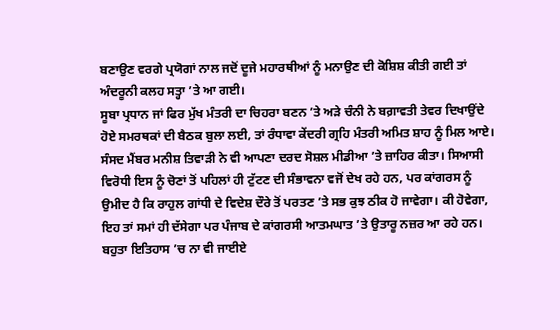ਬਣਾਉਣ ਵਰਗੇ ਪ੍ਰਯੋਗਾਂ ਨਾਲ ਜਦੋਂ ਦੂਜੇ ਮਹਾਰਥੀਆਂ ਨੂੰ ਮਨਾਉਣ ਦੀ ਕੋਸ਼ਿਸ਼ ਕੀਤੀ ਗਈ ਤਾਂ ਅੰਦਰੂਨੀ ਕਲਹ ਸਤ੍ਹਾ ’ਤੇ ਆ ਗਈ।
ਸੂਬਾ ਪ੍ਰਧਾਨ ਜਾਂ ਫਿਰ ਮੁੱਖ ਮੰਤਰੀ ਦਾ ਚਿਹਰਾ ਬਣਨ ’ਤੇ ਅੜੇ ਚੰਨੀ ਨੇ ਬਗ਼ਾਵਤੀ ਤੇਵਰ ਦਿਖਾਉਂਦੇ ਹੋਏ ਸਮਰਥਕਾਂ ਦੀ ਬੈਠਕ ਬੁਲਾ ਲਈ, ਤਾਂ ਰੰਧਾਵਾ ਕੇਂਦਰੀ ਗ੍ਰਹਿ ਮੰਤਰੀ ਅਮਿਤ ਸ਼ਾਹ ਨੂੰ ਮਿਲ ਆਏ। ਸੰਸਦ ਮੈਂਬਰ ਮਨੀਸ਼ ਤਿਵਾੜੀ ਨੇ ਵੀ ਆਪਣਾ ਦਰਦ ਸੋਸ਼ਲ ਮੀਡੀਆ ’ਤੇ ਜ਼ਾਹਿਰ ਕੀਤਾ। ਸਿਆਸੀ ਵਿਰੋਧੀ ਇਸ ਨੂੰ ਚੋਣਾਂ ਤੋਂ ਪਹਿਲਾਂ ਹੀ ਟੁੱਟਣ ਦੀ ਸੰਭਾਵਨਾ ਵਜੋਂ ਦੇਖ ਰਹੇ ਹਨ, ਪਰ ਕਾਂਗਰਸ ਨੂੰ ਉਮੀਦ ਹੈ ਕਿ ਰਾਹੁਲ ਗਾਂਧੀ ਦੇ ਵਿਦੇਸ਼ ਦੌਰੇ ਤੋਂ ਪਰਤਣ ’ਤੇ ਸਭ ਕੁਝ ਠੀਕ ਹੋ ਜਾਵੇਗਾ। ਕੀ ਹੋਵੇਗਾ, ਇਹ ਤਾਂ ਸਮਾਂ ਹੀ ਦੱਸੇਗਾ ਪਰ ਪੰਜਾਬ ਦੇ ਕਾਂਗਰਸੀ ਆਤਮਘਾਤ ’ਤੇ ਉਤਾਰੂ ਨਜ਼ਰ ਆ ਰਹੇ ਹਨ।
ਬਹੁਤਾ ਇਤਿਹਾਸ ’ਚ ਨਾ ਵੀ ਜਾਈਏ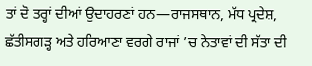ਤਾਂ ਦੋ ਤਰ੍ਹਾਂ ਦੀਆਂ ਉਦਾਹਰਣਾਂ ਹਨ—ਰਾਜਸਥਾਨ, ਮੱਧ ਪ੍ਰਦੇਸ਼, ਛੱਤੀਸਗੜ੍ਹ ਅਤੇ ਹਰਿਆਣਾ ਵਰਗੇ ਰਾਜਾਂ ’ਚ ਨੇਤਾਵਾਂ ਦੀ ਸੱਤਾ ਦੀ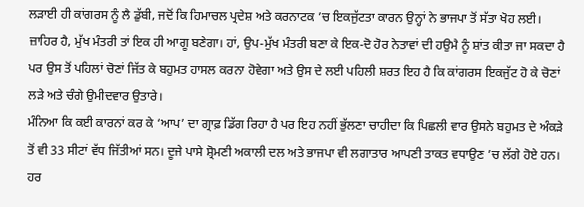ਲੜਾਈ ਹੀ ਕਾਂਗਰਸ ਨੂੰ ਲੈ ਡੁੱਬੀ, ਜਦੋਂ ਕਿ ਹਿਮਾਚਲ ਪ੍ਰਦੇਸ਼ ਅਤੇ ਕਰਨਾਟਕ ’ਚ ਇਕਜੁੱਟਤਾ ਕਾਰਨ ਉਨ੍ਹਾਂ ਨੇ ਭਾਜਪਾ ਤੋਂ ਸੱਤਾ ਖੋਹ ਲਈ। ਜ਼ਾਹਿਰ ਹੈ, ਮੁੱਖ ਮੰਤਰੀ ਤਾਂ ਇਕ ਹੀ ਆਗੂ ਬਣੇਗਾ। ਹਾਂ, ਉਪ-ਮੁੱਖ ਮੰਤਰੀ ਬਣਾ ਕੇ ਇਕ-ਦੋ ਹੋਰ ਨੇਤਾਵਾਂ ਦੀ ਹਉਮੈ ਨੂੰ ਸ਼ਾਂਤ ਕੀਤਾ ਜਾ ਸਕਦਾ ਹੈ ਪਰ ਉਸ ਤੋਂ ਪਹਿਲਾਂ ਚੋਣਾਂ ਜਿੱਤ ਕੇ ਬਹੁਮਤ ਹਾਸਲ ਕਰਨਾ ਹੋਵੇਗਾ ਅਤੇ ਉਸ ਦੇ ਲਈ ਪਹਿਲੀ ਸ਼ਰਤ ਇਹ ਹੈ ਕਿ ਕਾਂਗਰਸ ਇਕਜੁੱਟ ਹੋ ਕੇ ਚੋਣਾਂ ਲੜੇ ਅਤੇ ਚੰਗੇ ਉਮੀਦਵਾਰ ਉਤਾਰੇ।
ਮੰਨਿਆ ਕਿ ਕਈ ਕਾਰਨਾਂ ਕਰ ਕੇ ‘ਆਪ’ ਦਾ ਗ੍ਰਾਫ਼ ਡਿੱਗ ਰਿਹਾ ਹੈ ਪਰ ਇਹ ਨਹੀਂ ਭੁੱਲਣਾ ਚਾਹੀਦਾ ਕਿ ਪਿਛਲੀ ਵਾਰ ਉਸਨੇ ਬਹੁਮਤ ਦੇ ਅੰਕੜੇ ਤੋਂ ਵੀ 33 ਸੀਟਾਂ ਵੱਧ ਜਿੱਤੀਆਂ ਸਨ। ਦੂਜੇ ਪਾਸੇ ਸ਼੍ਰੋਮਣੀ ਅਕਾਲੀ ਦਲ ਅਤੇ ਭਾਜਪਾ ਵੀ ਲਗਾਤਾਰ ਆਪਣੀ ਤਾਕਤ ਵਧਾਉਣ ’ਚ ਲੱਗੇ ਹੋਏ ਹਨ। ਹਰ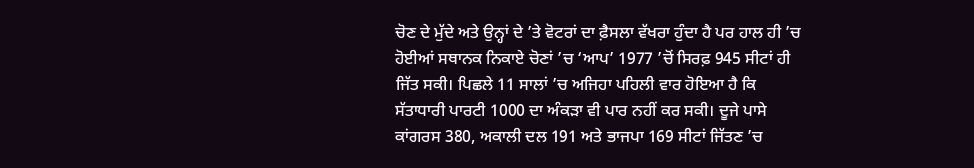ਚੋਣ ਦੇ ਮੁੱਦੇ ਅਤੇ ਉਨ੍ਹਾਂ ਦੇ ’ਤੇ ਵੋਟਰਾਂ ਦਾ ਫ਼ੈਸਲਾ ਵੱਖਰਾ ਹੁੰਦਾ ਹੈ ਪਰ ਹਾਲ ਹੀ ’ਚ ਹੋਈਆਂ ਸਥਾਨਕ ਨਿਕਾਏ ਚੋਣਾਂ ’ਚ ‘ਆਪ’ 1977 ’ਚੋਂ ਸਿਰਫ਼ 945 ਸੀਟਾਂ ਹੀ ਜਿੱਤ ਸਕੀ। ਪਿਛਲੇ 11 ਸਾਲਾਂ ’ਚ ਅਜਿਹਾ ਪਹਿਲੀ ਵਾਰ ਹੋਇਆ ਹੈ ਕਿ ਸੱਤਾਧਾਰੀ ਪਾਰਟੀ 1000 ਦਾ ਅੰਕੜਾ ਵੀ ਪਾਰ ਨਹੀਂ ਕਰ ਸਕੀ। ਦੂਜੇ ਪਾਸੇ ਕਾਂਗਰਸ 380, ਅਕਾਲੀ ਦਲ 191 ਅਤੇ ਭਾਜਪਾ 169 ਸੀਟਾਂ ਜਿੱਤਣ ’ਚ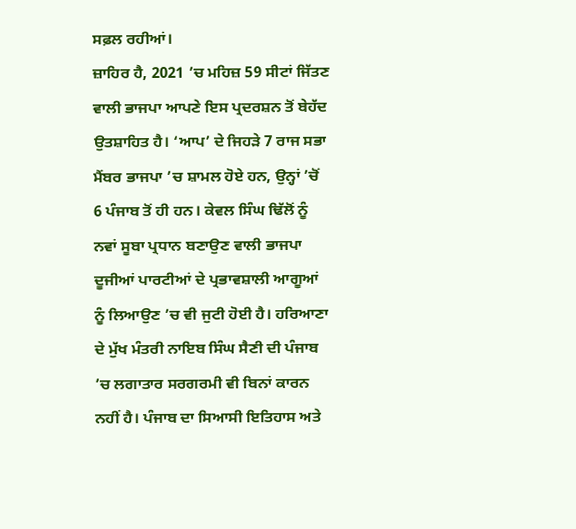ਸਫ਼ਲ ਰਹੀਆਂ।
ਜ਼ਾਹਿਰ ਹੈ, 2021 ’ਚ ਮਹਿਜ਼ 59 ਸੀਟਾਂ ਜਿੱਤਣ ਵਾਲੀ ਭਾਜਪਾ ਆਪਣੇ ਇਸ ਪ੍ਰਦਰਸ਼ਨ ਤੋਂ ਬੇਹੱਦ ਉਤਸ਼ਾਹਿਤ ਹੈ। ‘ਆਪ’ ਦੇ ਜਿਹੜੇ 7 ਰਾਜ ਸਭਾ ਮੈਂਬਰ ਭਾਜਪਾ ’ਚ ਸ਼ਾਮਲ ਹੋਏ ਹਨ, ਉਨ੍ਹਾਂ ’ਚੋਂ 6 ਪੰਜਾਬ ਤੋਂ ਹੀ ਹਨ। ਕੇਵਲ ਸਿੰਘ ਢਿੱਲੋਂ ਨੂੰ ਨਵਾਂ ਸੂਬਾ ਪ੍ਰਧਾਨ ਬਣਾਉਣ ਵਾਲੀ ਭਾਜਪਾ ਦੂਜੀਆਂ ਪਾਰਟੀਆਂ ਦੇ ਪ੍ਰਭਾਵਸ਼ਾਲੀ ਆਗੂਆਂ ਨੂੰ ਲਿਆਉਣ ’ਚ ਵੀ ਜੁਟੀ ਹੋਈ ਹੈ। ਹਰਿਆਣਾ ਦੇ ਮੁੱਖ ਮੰਤਰੀ ਨਾਇਬ ਸਿੰਘ ਸੈਣੀ ਦੀ ਪੰਜਾਬ ’ਚ ਲਗਾਤਾਰ ਸਰਗਰਮੀ ਵੀ ਬਿਨਾਂ ਕਾਰਨ ਨਹੀਂ ਹੈ। ਪੰਜਾਬ ਦਾ ਸਿਆਸੀ ਇਤਿਹਾਸ ਅਤੇ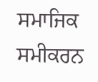ਸਮਾਜਿਕ ਸਮੀਕਰਨ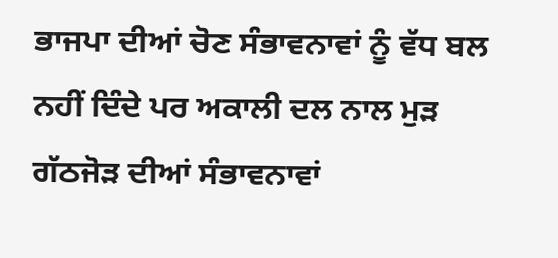ਭਾਜਪਾ ਦੀਆਂ ਚੋਣ ਸੰਭਾਵਨਾਵਾਂ ਨੂੰ ਵੱਧ ਬਲ ਨਹੀਂ ਦਿੰਦੇ ਪਰ ਅਕਾਲੀ ਦਲ ਨਾਲ ਮੁੜ ਗੱਠਜੋੜ ਦੀਆਂ ਸੰਭਾਵਨਾਵਾਂ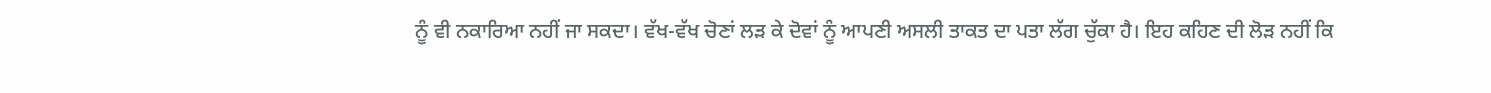ਨੂੰ ਵੀ ਨਕਾਰਿਆ ਨਹੀਂ ਜਾ ਸਕਦਾ। ਵੱਖ-ਵੱਖ ਚੋਣਾਂ ਲੜ ਕੇ ਦੋਵਾਂ ਨੂੰ ਆਪਣੀ ਅਸਲੀ ਤਾਕਤ ਦਾ ਪਤਾ ਲੱਗ ਚੁੱਕਾ ਹੈ। ਇਹ ਕਹਿਣ ਦੀ ਲੋੜ ਨਹੀਂ ਕਿ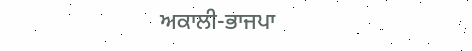ਅਕਾਲੀ-ਭਾਜਪਾ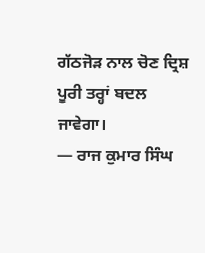ਗੱਠਜੋੜ ਨਾਲ ਚੋਣ ਦ੍ਰਿਸ਼ ਪੂਰੀ ਤਰ੍ਹਾਂ ਬਦਲ ਜਾਵੇਗਾ।
— ਰਾਜ ਕੁਮਾਰ ਸਿੰਘ